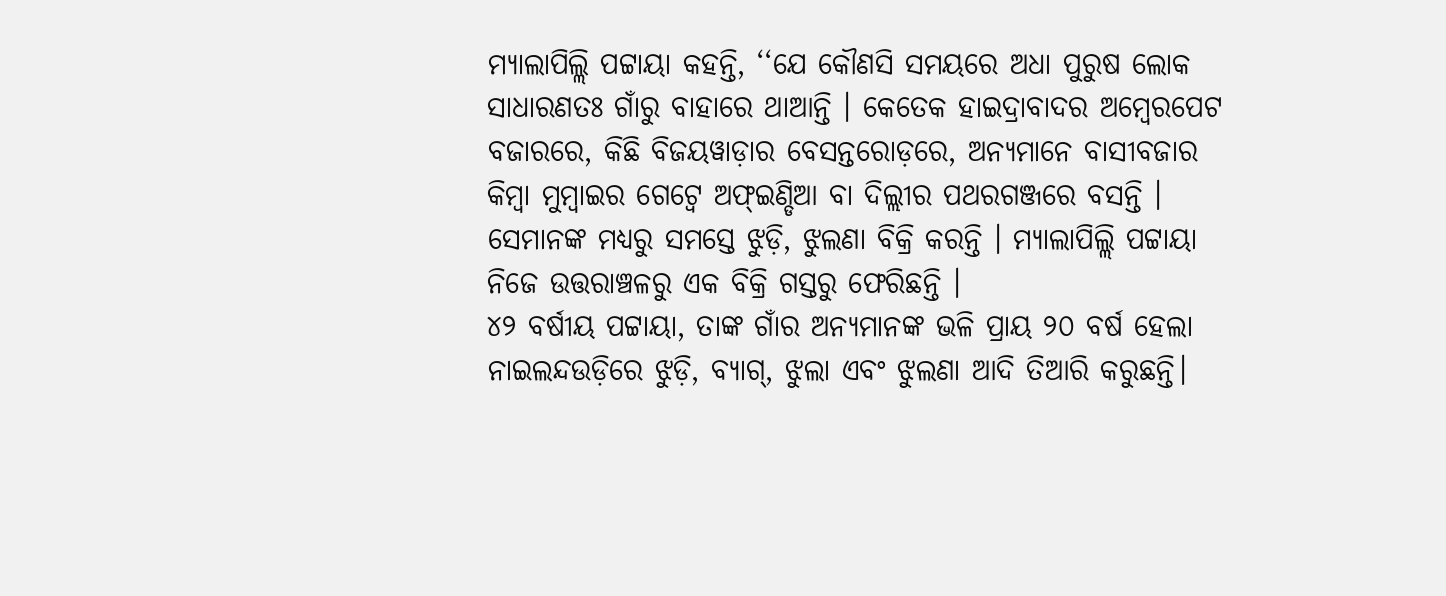ମ୍ୟାଲାପିଲ୍ଲି ପଟ୍ଟାୟା କହନ୍ତି, ‘‘ଯେ କୌଣସି ସମୟରେ ଅଧା ପୁରୁଷ ଲୋକ ସାଧାରଣତଃ ଗାଁରୁ ବାହାରେ ଥାଆନ୍ତି । କେତେକ ହାଇଦ୍ରାବାଦର ଅମ୍ବେରପେଟ ବଜାରରେ, କିଛି ବିଜୟୱାଡ଼ାର ବେସନ୍ତରୋଡ଼ରେ, ଅନ୍ୟମାନେ ବାସୀବଜାର କିମ୍ବା ମୁମ୍ବାଇର ଗେଟ୍ୱେ ଅଫ୍ଇଣ୍ଡିଆ ବା ଦିଲ୍ଲୀର ପଥରଗଞ୍ଜରେ ବସନ୍ତି । ସେମାନଙ୍କ ମଧ୍ୟରୁ ସମସ୍ତେ ଝୁଡ଼ି, ଝୁଲଣା ବିକ୍ରି କରନ୍ତି । ମ୍ୟାଲାପିଲ୍ଲି ପଟ୍ଟାୟା ନିଜେ ଉତ୍ତରାଞ୍ଚଳରୁ ଏକ ବିକ୍ରି ଗସ୍ତରୁ ଫେରିଛନ୍ତି ।
୪୨ ବର୍ଷୀୟ ପଟ୍ଟାୟା, ତାଙ୍କ ଗାଁର ଅନ୍ୟମାନଙ୍କ ଭଳି ପ୍ରାୟ ୨୦ ବର୍ଷ ହେଲା ନାଇଲନ୍ଦଉଡ଼ିରେ ଝୁଡ଼ି, ବ୍ୟାଗ୍, ଝୁଲା ଏବଂ ଝୁଲଣା ଆଦି ତିଆରି କରୁଛନ୍ତି।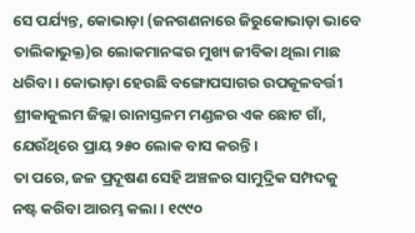ସେ ପର୍ଯ୍ୟନ୍ତ, କୋଭାଡ଼ା (ଜନଗଣନାରେ ଜିରୁକୋଭାଡ଼ା ଭାବେ ତାଲିକାଭୁକ୍ତ)ର ଲୋକମାନଙ୍କର ମୁଖ୍ୟ ଜୀବିକା ଥିଲା ମାଛ ଧରିବା । କୋଭାଡ଼ା ହେଉଛି ବଙ୍ଗୋପସାଗର ଉପକୂଳବର୍ତ୍ତୀ ଶ୍ରୀକାକୁଲମ ଜିଲ୍ଲା ରାନାସ୍ତଳମ ମଣ୍ଡଳର ଏକ ଛୋଟ ଗାଁ, ଯେଉଁଥିରେ ପ୍ରାୟ ୨୫୦ ଲୋକ ବାସ କରନ୍ତି ।
ତା ପରେ, ଜଳ ପ୍ରଦୂଷଣ ସେହି ଅଞ୍ଚଳର ସାମୁଦ୍ରିକ ସମ୍ପଦକୁ ନଷ୍ଟ କରିବା ଆରମ୍ଭ କଲା । ୧୯୯୦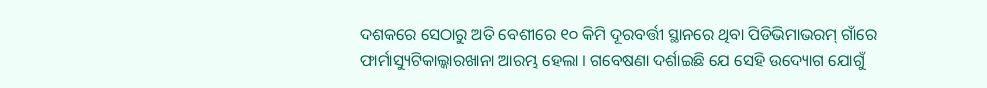ଦଶକରେ ସେଠାରୁ ଅତି ବେଶୀରେ ୧୦ କିମି ଦୂରବର୍ତ୍ତୀ ସ୍ଥାନରେ ଥିବା ପିଡିଭିମାଭରମ୍ ଗାଁରେ ଫାର୍ମାସ୍ୟୁଟିକାଲ୍କାରଖାନା ଆରମ୍ଭ ହେଲା । ଗବେଷଣା ଦର୍ଶାଇଛି ଯେ ସେହି ଉଦ୍ୟୋଗ ଯୋଗୁଁ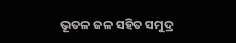ଭୂତଳ ଜଳ ସହିତ ସମୁଦ୍ର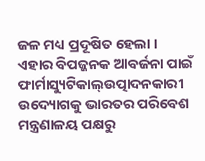ଜଳ ମଧ୍ୟ ପ୍ରଦୂଷିତ ହେଲା ।
ଏହାର ବିପଜ୍ଜନକ ଆବର୍ଜନା ପାଇଁ ଫାର୍ମାସ୍ୟୁଟିକାଲ୍ଉତ୍ପାଦନକାରୀ ଉଦ୍ୟୋଗକୁ ଭାରତର ପରିବେଶ ମନ୍ତ୍ରଣାଳୟ ପକ୍ଷରୁ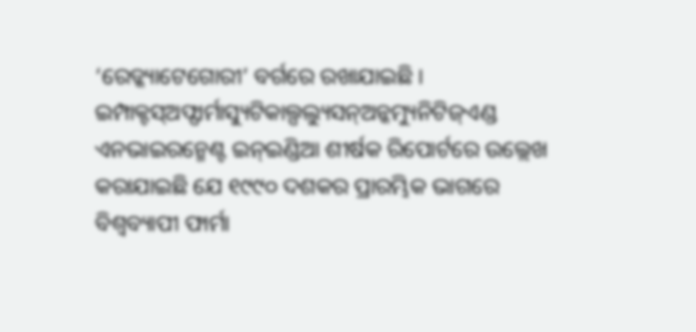‘ରେଡ୍କ୍ୟାଟେଗୋରୀ’ ବର୍ଗରେ ରଖାଯାଇଛି । ଇମ୍ପାକ୍ଟସ୍ଅଫ୍ଫାର୍ମାସ୍ୟୁଟିକାଲ୍ପଲ୍ୟୁସନ୍ଅନ୍କମ୍ୟୁନିଟିଜ୍ଏଣ୍ଡ ଏନଭାଇରନ୍ମେଣ୍ଟ ଇନ୍ଇଣ୍ଡିଆ ଶୀର୍ଷକ ରିପୋର୍ଟରେ ଉଲ୍ଲେଖ କରାଯାଇଛି ଯେ ୧୯୯୦ ଦଶକର ପ୍ରାରମ୍ଭିକ ଭାଗରେ ବିଶ୍ଵବ୍ୟାପୀ ଫାର୍ମା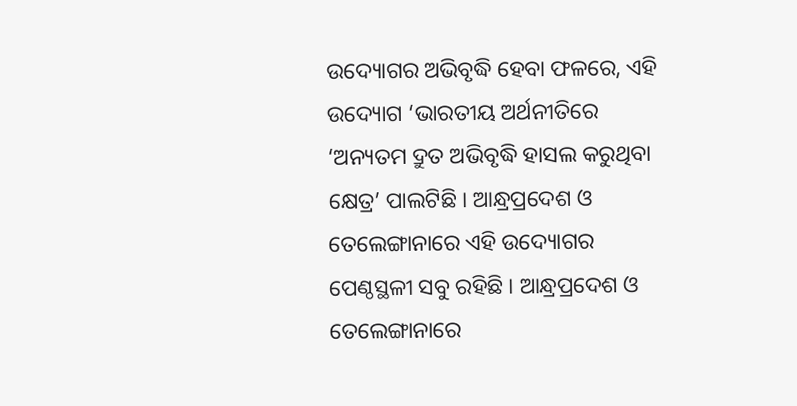ଉଦ୍ୟୋଗର ଅଭିବୃଦ୍ଧି ହେବା ଫଳରେ, ଏହି ଉଦ୍ୟୋଗ ‘ଭାରତୀୟ ଅର୍ଥନୀତିରେ ‘ଅନ୍ୟତମ ଦ୍ରୁତ ଅଭିବୃଦ୍ଧି ହାସଲ କରୁଥିବା କ୍ଷେତ୍ର’ ପାଲଟିଛି । ଆନ୍ଧ୍ରପ୍ରଦେଶ ଓ ତେଲେଙ୍ଗାନାରେ ଏହି ଉଦ୍ୟୋଗର ପେଣ୍ଠସ୍ଥଳୀ ସବୁ ରହିଛି । ଆନ୍ଧ୍ରପ୍ରଦେଶ ଓ ତେଲେଙ୍ଗାନାରେ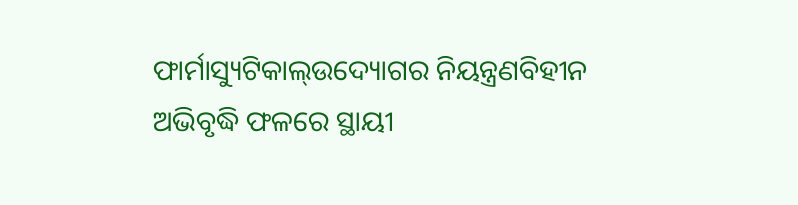ଫାର୍ମାସ୍ୟୁଟିକାଲ୍ଉଦ୍ୟୋଗର ନିୟନ୍ତ୍ରଣବିହୀନ ଅଭିବୃଦ୍ଧି ଫଳରେ ସ୍ଥାୟୀ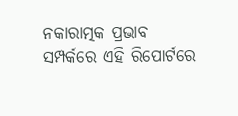ନକାରାତ୍ମକ ପ୍ରଭାବ ସମ୍ପର୍କରେ ଏହି ରିପୋର୍ଟରେ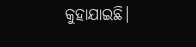କୁହାଯାଇଛି।